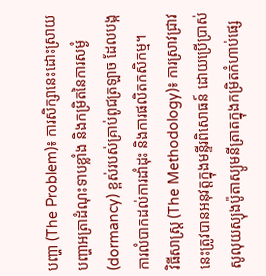បញ្ហា (The Problem)៖ ការសិក្សានេះដោះស្រាយបញ្ហាអត្រាដំណុះទាបខ្លាំង និងកម្រិតនៃការសម្ងំ (dormancy) ខ្ពស់របស់គ្រាប់ពូជត្រឡាច ដែលបង្កការលំបាកដល់ការដាំដុះ និងការផលិតកសិកម្ម។
វិធីសាស្ត្រ (The Methodology)៖ ការស្រាវជ្រាវនេះត្រូវបានអនុវត្តក្នុងមន្ទីរពិសោធន៍ ដោយប្រើប្រាស់សូលុយស្យុងប៉ូតាស្យូមនីត្រាតក្នុងកម្រិតកំហាប់ផ្សេ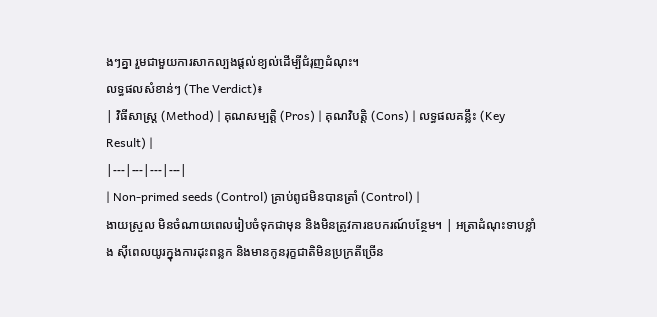ងៗគ្នា រួមជាមួយការសាកល្បងផ្តល់ខ្យល់ដើម្បីជំរុញដំណុះ។
លទ្ធផលសំខាន់ៗ (The Verdict)៖
| វិធីសាស្ត្រ (Method) | គុណសម្បត្តិ (Pros) | គុណវិបត្តិ (Cons) | លទ្ធផលគន្លឹះ (Key Result) |
|---|---|---|---|
| Non-primed seeds (Control) គ្រាប់ពូជមិនបានត្រាំ (Control) |
ងាយស្រួល មិនចំណាយពេលរៀបចំទុកជាមុន និងមិនត្រូវការឧបករណ៍បន្ថែម។ | អត្រាដំណុះទាបខ្លាំង ស៊ីពេលយូរក្នុងការដុះពន្លក និងមានកូនរុក្ខជាតិមិនប្រក្រតីច្រើន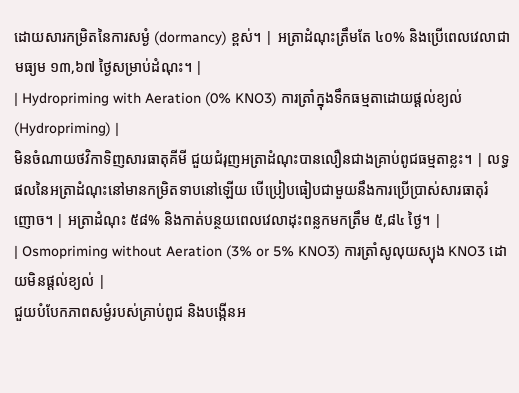ដោយសារកម្រិតនៃការសម្ងំ (dormancy) ខ្ពស់។ | អត្រាដំណុះត្រឹមតែ ៤០% និងប្រើពេលវេលាជាមធ្យម ១៣,៦៧ ថ្ងៃសម្រាប់ដំណុះ។ |
| Hydropriming with Aeration (0% KNO3) ការត្រាំក្នុងទឹកធម្មតាដោយផ្តល់ខ្យល់ (Hydropriming) |
មិនចំណាយថវិកាទិញសារធាតុគីមី ជួយជំរុញអត្រាដំណុះបានលឿនជាងគ្រាប់ពូជធម្មតាខ្លះ។ | លទ្ធផលនៃអត្រាដំណុះនៅមានកម្រិតទាបនៅឡើយ បើប្រៀបធៀបជាមួយនឹងការប្រើប្រាស់សារធាតុរំញោច។ | អត្រាដំណុះ ៥៨% និងកាត់បន្ថយពេលវេលាដុះពន្លកមកត្រឹម ៥,៨៤ ថ្ងៃ។ |
| Osmopriming without Aeration (3% or 5% KNO3) ការត្រាំសូលុយស្យុង KNO3 ដោយមិនផ្តល់ខ្យល់ |
ជួយបំបែកភាពសម្ងំរបស់គ្រាប់ពូជ និងបង្កើនអ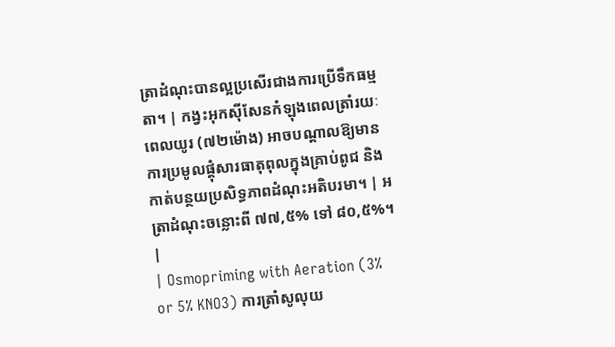ត្រាដំណុះបានល្អប្រសើរជាងការប្រើទឹកធម្មតា។ | កង្វះអុកស៊ីសែនកំឡុងពេលត្រាំរយៈពេលយូរ (៧២ម៉ោង) អាចបណ្តាលឱ្យមានការប្រមូលផ្តុំសារធាតុពុលក្នុងគ្រាប់ពូជ និងកាត់បន្ថយប្រសិទ្ធភាពដំណុះអតិបរមា។ | អត្រាដំណុះចន្លោះពី ៧៧,៥% ទៅ ៨០,៥%។ |
| Osmopriming with Aeration (3% or 5% KNO3) ការត្រាំសូលុយ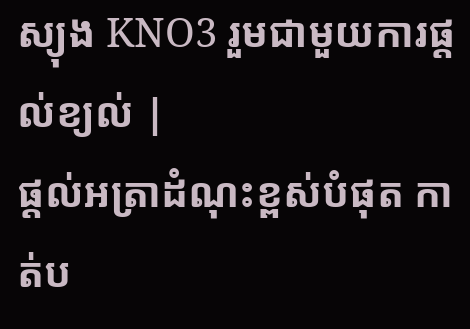ស្យុង KNO3 រួមជាមួយការផ្តល់ខ្យល់ |
ផ្តល់អត្រាដំណុះខ្ពស់បំផុត កាត់ប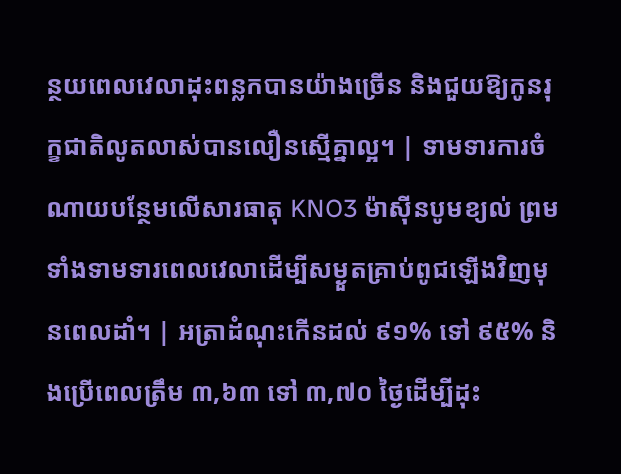ន្ថយពេលវេលាដុះពន្លកបានយ៉ាងច្រើន និងជួយឱ្យកូនរុក្ខជាតិលូតលាស់បានលឿនស្មើគ្នាល្អ។ | ទាមទារការចំណាយបន្ថែមលើសារធាតុ KNO3 ម៉ាស៊ីនបូមខ្យល់ ព្រមទាំងទាមទារពេលវេលាដើម្បីសម្ងួតគ្រាប់ពូជឡើងវិញមុនពេលដាំ។ | អត្រាដំណុះកើនដល់ ៩១% ទៅ ៩៥% និងប្រើពេលត្រឹម ៣,៦៣ ទៅ ៣,៧០ ថ្ងៃដើម្បីដុះ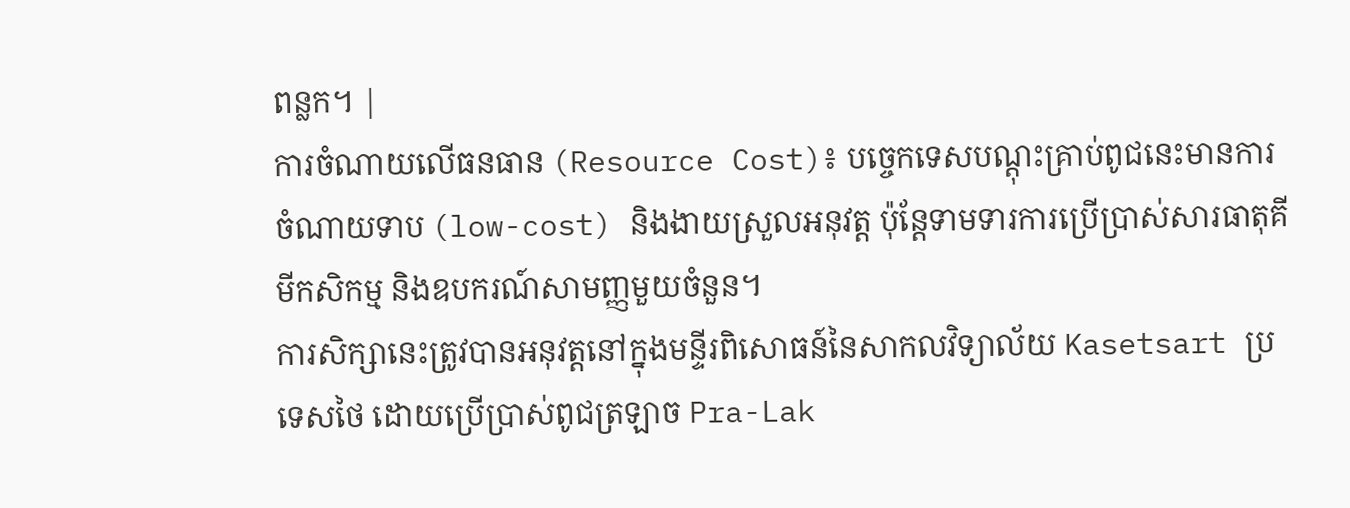ពន្លក។ |
ការចំណាយលើធនធាន (Resource Cost)៖ បច្ចេកទេសបណ្តុះគ្រាប់ពូជនេះមានការចំណាយទាប (low-cost) និងងាយស្រួលអនុវត្ត ប៉ុន្តែទាមទារការប្រើប្រាស់សារធាតុគីមីកសិកម្ម និងឧបករណ៍សាមញ្ញមួយចំនួន។
ការសិក្សានេះត្រូវបានអនុវត្តនៅក្នុងមន្ទីរពិសោធន៍នៃសាកលវិទ្យាល័យ Kasetsart ប្រទេសថៃ ដោយប្រើប្រាស់ពូជត្រឡាច Pra-Lak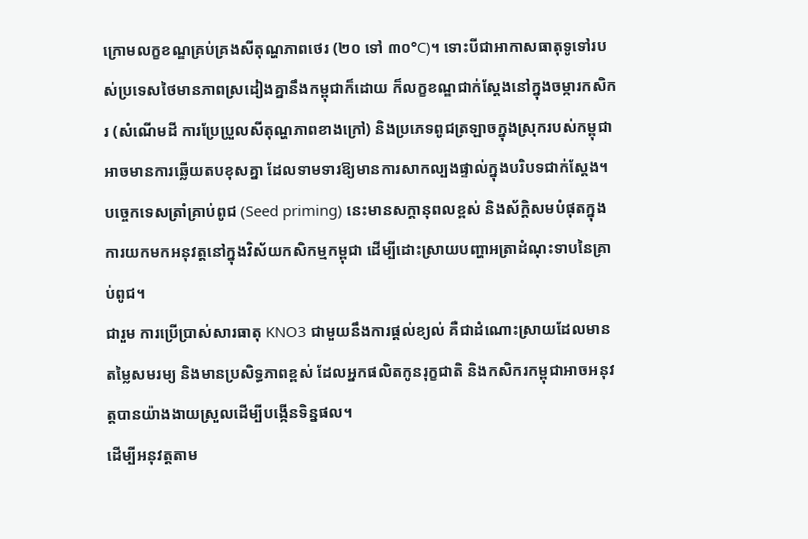ក្រោមលក្ខខណ្ឌគ្រប់គ្រងសីតុណ្ហភាពថេរ (២០ ទៅ ៣០°C)។ ទោះបីជាអាកាសធាតុទូទៅរបស់ប្រទេសថៃមានភាពស្រដៀងគ្នានឹងកម្ពុជាក៏ដោយ ក៏លក្ខខណ្ឌជាក់ស្តែងនៅក្នុងចម្ការកសិករ (សំណើមដី ការប្រែប្រួលសីតុណ្ហភាពខាងក្រៅ) និងប្រភេទពូជត្រឡាចក្នុងស្រុករបស់កម្ពុជាអាចមានការឆ្លើយតបខុសគ្នា ដែលទាមទារឱ្យមានការសាកល្បងផ្ទាល់ក្នុងបរិបទជាក់ស្តែង។
បច្ចេកទេសត្រាំគ្រាប់ពូជ (Seed priming) នេះមានសក្តានុពលខ្ពស់ និងស័ក្តិសមបំផុតក្នុងការយកមកអនុវត្តនៅក្នុងវិស័យកសិកម្មកម្ពុជា ដើម្បីដោះស្រាយបញ្ហាអត្រាដំណុះទាបនៃគ្រាប់ពូជ។
ជារួម ការប្រើប្រាស់សារធាតុ KNO3 ជាមួយនឹងការផ្តល់ខ្យល់ គឺជាដំណោះស្រាយដែលមានតម្លៃសមរម្យ និងមានប្រសិទ្ធភាពខ្ពស់ ដែលអ្នកផលិតកូនរុក្ខជាតិ និងកសិករកម្ពុជាអាចអនុវត្តបានយ៉ាងងាយស្រួលដើម្បីបង្កើនទិន្នផល។
ដើម្បីអនុវត្តតាម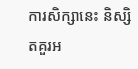ការសិក្សានេះ និស្សិតគួរអ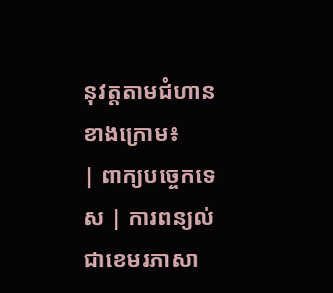នុវត្តតាមជំហានខាងក្រោម៖
| ពាក្យបច្ចេកទេស | ការពន្យល់ជាខេមរភាសា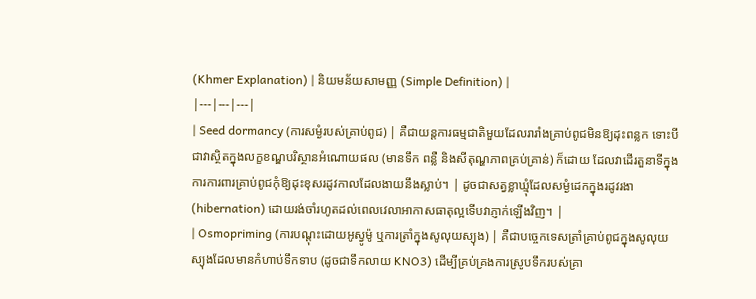(Khmer Explanation) | និយមន័យសាមញ្ញ (Simple Definition) |
|---|---|---|
| Seed dormancy (ការសម្ងំរបស់គ្រាប់ពូជ) | គឺជាយន្តការធម្មជាតិមួយដែលរារាំងគ្រាប់ពូជមិនឱ្យដុះពន្លក ទោះបីជាវាស្ថិតក្នុងលក្ខខណ្ឌបរិស្ថានអំណោយផល (មានទឹក ពន្លឺ និងសីតុណ្ហភាពគ្រប់គ្រាន់) ក៏ដោយ ដែលវាដើរតួនាទីក្នុងការការពារគ្រាប់ពូជកុំឱ្យដុះខុសរដូវកាលដែលងាយនឹងស្លាប់។ | ដូចជាសត្វខ្លាឃ្មុំដែលសម្ងំដេកក្នុងរដូវរងា (hibernation) ដោយរង់ចាំរហូតដល់ពេលវេលាអាកាសធាតុល្អទើបវាភ្ញាក់ឡើងវិញ។ |
| Osmopriming (ការបណ្តុះដោយអូស្វូម៉ូ ឬការត្រាំក្នុងសូលុយស្យុង) | គឺជាបច្ចេកទេសត្រាំគ្រាប់ពូជក្នុងសូលុយស្យុងដែលមានកំហាប់ទឹកទាប (ដូចជាទឹកលាយ KNO3) ដើម្បីគ្រប់គ្រងការស្រូបទឹករបស់គ្រា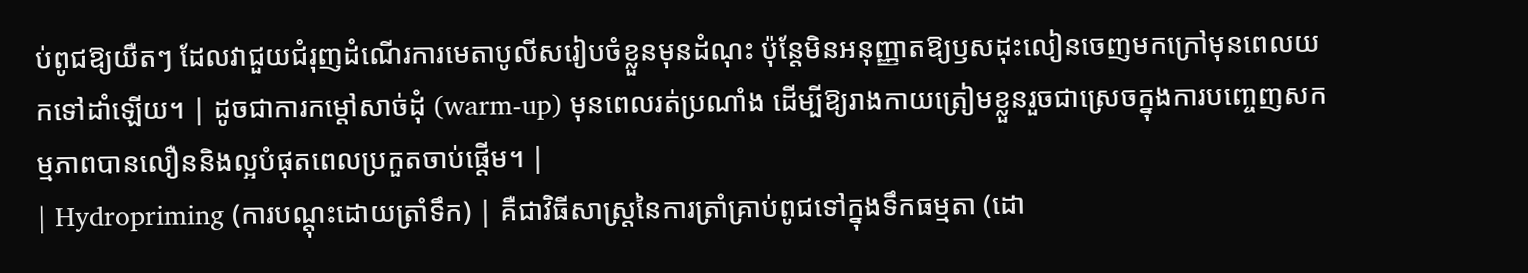ប់ពូជឱ្យយឺតៗ ដែលវាជួយជំរុញដំណើរការមេតាបូលីសរៀបចំខ្លួនមុនដំណុះ ប៉ុន្តែមិនអនុញ្ញាតឱ្យឫសដុះលៀនចេញមកក្រៅមុនពេលយកទៅដាំឡើយ។ | ដូចជាការកម្តៅសាច់ដុំ (warm-up) មុនពេលរត់ប្រណាំង ដើម្បីឱ្យរាងកាយត្រៀមខ្លួនរួចជាស្រេចក្នុងការបញ្ចេញសកម្មភាពបានលឿននិងល្អបំផុតពេលប្រកួតចាប់ផ្តើម។ |
| Hydropriming (ការបណ្តុះដោយត្រាំទឹក) | គឺជាវិធីសាស្ត្រនៃការត្រាំគ្រាប់ពូជទៅក្នុងទឹកធម្មតា (ដោ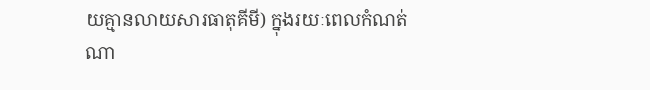យគ្មានលាយសារធាតុគីមី) ក្នុងរយៈពេលកំណត់ណា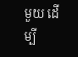មួយ ដើម្បី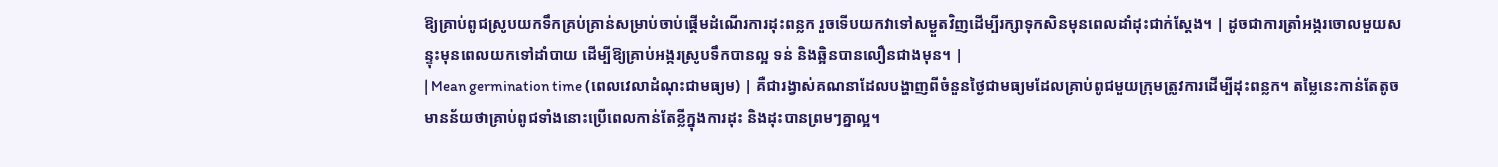ឱ្យគ្រាប់ពូជស្រូបយកទឹកគ្រប់គ្រាន់សម្រាប់ចាប់ផ្តើមដំណើរការដុះពន្លក រួចទើបយកវាទៅសម្ងួតវិញដើម្បីរក្សាទុកសិនមុនពេលដាំដុះជាក់ស្តែង។ | ដូចជាការត្រាំអង្ករចោលមួយសន្ទុះមុនពេលយកទៅដាំបាយ ដើម្បីឱ្យគ្រាប់អង្ករស្រូបទឹកបានល្អ ទន់ និងឆ្អិនបានលឿនជាងមុន។ |
| Mean germination time (ពេលវេលាដំណុះជាមធ្យម) | គឺជារង្វាស់គណនាដែលបង្ហាញពីចំនួនថ្ងៃជាមធ្យមដែលគ្រាប់ពូជមួយក្រុមត្រូវការដើម្បីដុះពន្លក។ តម្លៃនេះកាន់តែតូច មានន័យថាគ្រាប់ពូជទាំងនោះប្រើពេលកាន់តែខ្លីក្នុងការដុះ និងដុះបានព្រមៗគ្នាល្អ។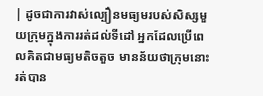| ដូចជាការវាស់ល្បឿនមធ្យមរបស់សិស្សមួយក្រុមក្នុងការរត់ដល់ទីដៅ អ្នកដែលប្រើពេលគិតជាមធ្យមតិចតួច មានន័យថាក្រុមនោះរត់បាន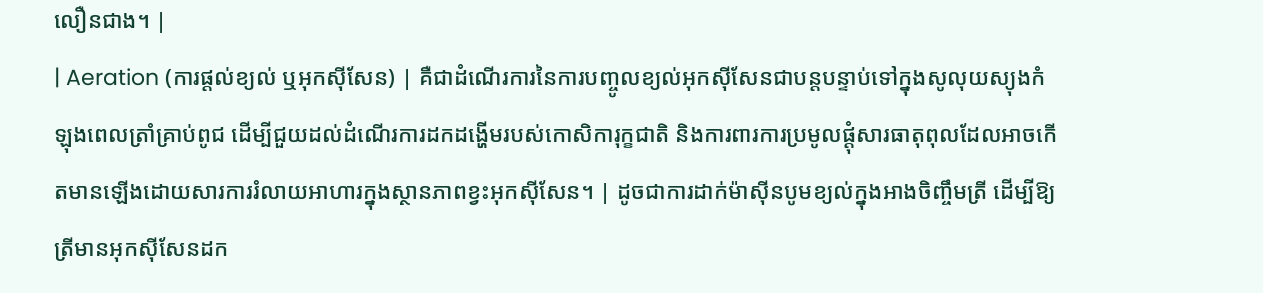លឿនជាង។ |
| Aeration (ការផ្តល់ខ្យល់ ឬអុកស៊ីសែន) | គឺជាដំណើរការនៃការបញ្ចូលខ្យល់អុកស៊ីសែនជាបន្តបន្ទាប់ទៅក្នុងសូលុយស្យុងកំឡុងពេលត្រាំគ្រាប់ពូជ ដើម្បីជួយដល់ដំណើរការដកដង្ហើមរបស់កោសិការុក្ខជាតិ និងការពារការប្រមូលផ្តុំសារធាតុពុលដែលអាចកើតមានឡើងដោយសារការរំលាយអាហារក្នុងស្ថានភាពខ្វះអុកស៊ីសែន។ | ដូចជាការដាក់ម៉ាស៊ីនបូមខ្យល់ក្នុងអាងចិញ្ចឹមត្រី ដើម្បីឱ្យត្រីមានអុកស៊ីសែនដក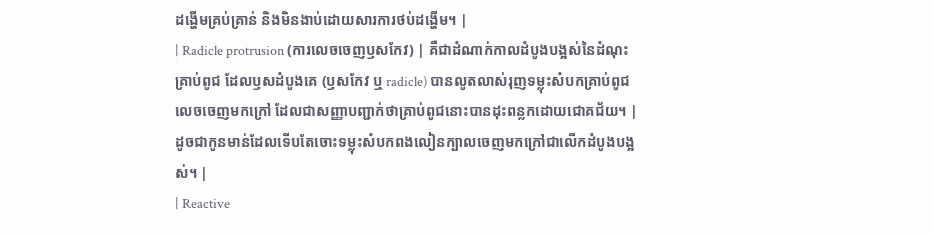ដង្ហើមគ្រប់គ្រាន់ និងមិនងាប់ដោយសារការថប់ដង្ហើម។ |
| Radicle protrusion (ការលេចចេញឫសកែវ) | គឺជាដំណាក់កាលដំបូងបង្អស់នៃដំណុះគ្រាប់ពូជ ដែលឫសដំបូងគេ (ឫសកែវ ឬ radicle) បានលូតលាស់រុញទម្លុះសំបកគ្រាប់ពូជលេចចេញមកក្រៅ ដែលជាសញ្ញាបញ្ជាក់ថាគ្រាប់ពូជនោះបានដុះពន្លកដោយជោគជ័យ។ | ដូចជាកូនមាន់ដែលទើបតែចោះទម្លុះសំបកពងលៀនក្បាលចេញមកក្រៅជាលើកដំបូងបង្អស់។ |
| Reactive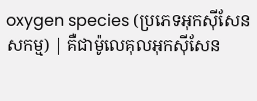oxygen species (ប្រភេទអុកស៊ីសែនសកម្ម) | គឺជាម៉ូលេគុលអុកស៊ីសែន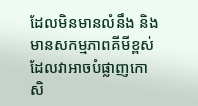ដែលមិនមានលំនឹង និងមានសកម្មភាពគីមីខ្ពស់ ដែលវាអាចបំផ្លាញកោសិ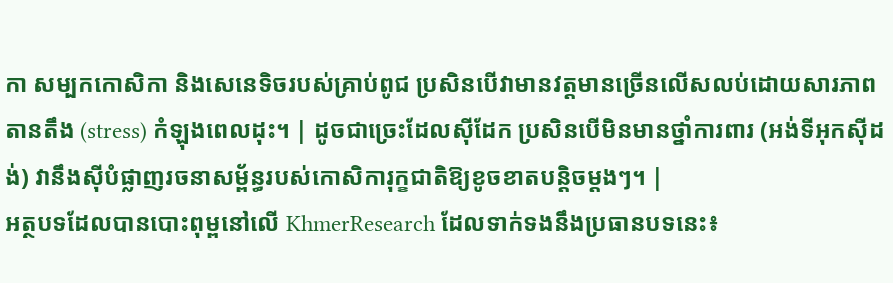កា សម្បកកោសិកា និងសេនេទិចរបស់គ្រាប់ពូជ ប្រសិនបើវាមានវត្តមានច្រើនលើសលប់ដោយសារភាពតានតឹង (stress) កំឡុងពេលដុះ។ | ដូចជាច្រេះដែលស៊ីដែក ប្រសិនបើមិនមានថ្នាំការពារ (អង់ទីអុកស៊ីដង់) វានឹងស៊ីបំផ្លាញរចនាសម្ព័ន្ធរបស់កោសិការុក្ខជាតិឱ្យខូចខាតបន្តិចម្តងៗ។ |
អត្ថបទដែលបានបោះពុម្ពនៅលើ KhmerResearch ដែលទាក់ទងនឹងប្រធានបទនេះ៖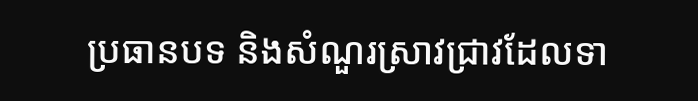ប្រធានបទ និងសំណួរស្រាវជ្រាវដែលទា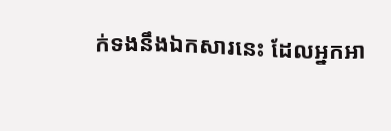ក់ទងនឹងឯកសារនេះ ដែលអ្នកអា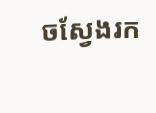ចស្វែងរក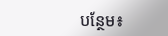បន្ថែម៖